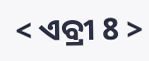< ଏବ୍ରୀ 8 >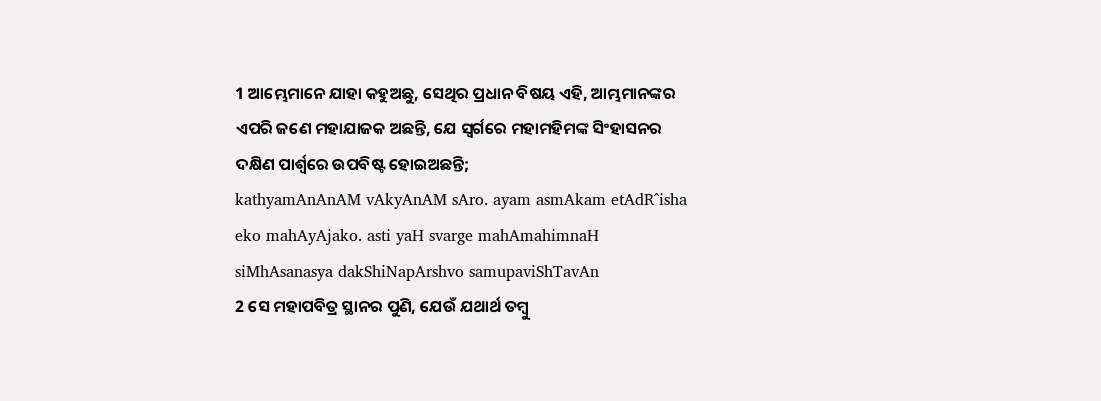1 ଆମ୍ଭେମାନେ ଯାହା କହୁଅଛୁ, ସେଥିର ପ୍ରଧାନ ବିଷୟ ଏହି, ଆମ୍ଭମାନଙ୍କର ଏପରି ଜଣେ ମହାଯାଜକ ଅଛନ୍ତି, ଯେ ସ୍ୱର୍ଗରେ ମହାମହିମଙ୍କ ସିଂହାସନର ଦକ୍ଷିଣ ପାର୍ଶ୍ୱରେ ଉପବିଷ୍ଟ ହୋଇଅଛନ୍ତି;
kathyamAnAnAM vAkyAnAM sAro. ayam asmAkam etAdR^isha eko mahAyAjako. asti yaH svarge mahAmahimnaH siMhAsanasya dakShiNapArshvo samupaviShTavAn
2 ସେ ମହାପବିତ୍ର ସ୍ଥାନର ପୁଣି, ଯେଉଁ ଯଥାର୍ଥ ତମ୍ବୁ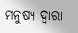ମନୁଷ୍ୟ ଦ୍ୱାରା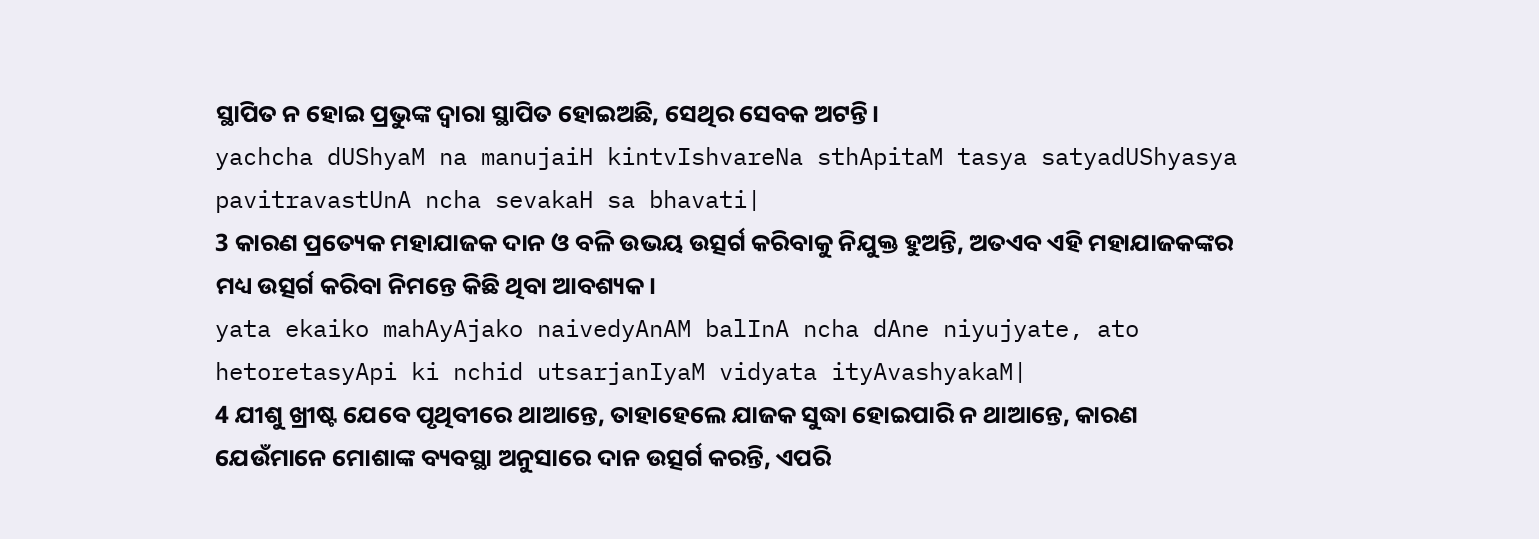ସ୍ଥାପିତ ନ ହୋଇ ପ୍ରଭୁଙ୍କ ଦ୍ୱାରା ସ୍ଥାପିତ ହୋଇଅଛି, ସେଥିର ସେବକ ଅଟନ୍ତି।
yachcha dUShyaM na manujaiH kintvIshvareNa sthApitaM tasya satyadUShyasya pavitravastUnA ncha sevakaH sa bhavati|
3 କାରଣ ପ୍ରତ୍ୟେକ ମହାଯାଜକ ଦାନ ଓ ବଳି ଉଭୟ ଉତ୍ସର୍ଗ କରିବାକୁ ନିଯୁକ୍ତ ହୁଅନ୍ତି, ଅତଏବ ଏହି ମହାଯାଜକଙ୍କର ମଧ୍ୟ ଉତ୍ସର୍ଗ କରିବା ନିମନ୍ତେ କିଛି ଥିବା ଆବଶ୍ୟକ।
yata ekaiko mahAyAjako naivedyAnAM balInA ncha dAne niyujyate, ato hetoretasyApi ki nchid utsarjanIyaM vidyata ityAvashyakaM|
4 ଯୀଶୁ ଖ୍ରୀଷ୍ଟ ଯେବେ ପୃଥିବୀରେ ଥାଆନ୍ତେ, ତାହାହେଲେ ଯାଜକ ସୁଦ୍ଧା ହୋଇପାରି ନ ଥାଆନ୍ତେ, କାରଣ ଯେଉଁମାନେ ମୋଶାଙ୍କ ବ୍ୟବସ୍ଥା ଅନୁସାରେ ଦାନ ଉତ୍ସର୍ଗ କରନ୍ତି, ଏପରି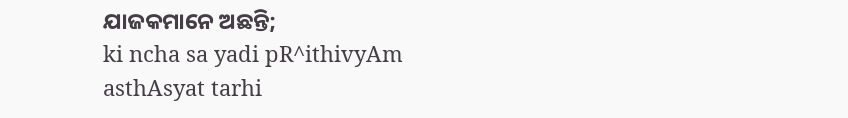ଯାଜକମାନେ ଅଛନ୍ତି;
ki ncha sa yadi pR^ithivyAm asthAsyat tarhi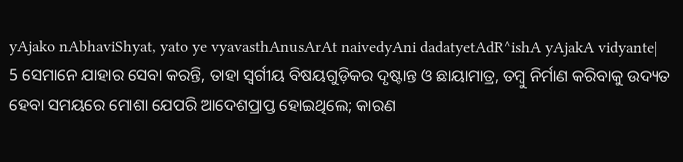yAjako nAbhaviShyat, yato ye vyavasthAnusArAt naivedyAni dadatyetAdR^ishA yAjakA vidyante|
5 ସେମାନେ ଯାହାର ସେବା କରନ୍ତି, ତାହା ସ୍ୱର୍ଗୀୟ ବିଷୟଗୁଡ଼ିକର ଦୃଷ୍ଟାନ୍ତ ଓ ଛାୟାମାତ୍ର, ତମ୍ବୁ ନିର୍ମାଣ କରିବାକୁ ଉଦ୍ୟତ ହେବା ସମୟରେ ମୋଶା ଯେପରି ଆଦେଶପ୍ରାପ୍ତ ହୋଇଥିଲେ; କାରଣ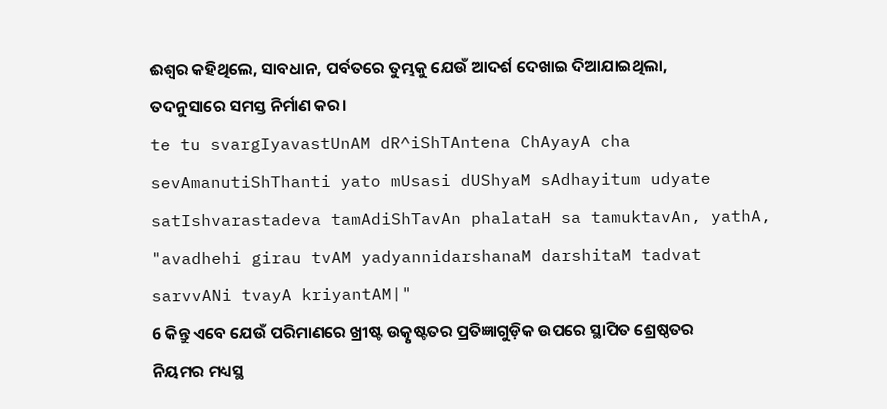ଈଶ୍ବର କହିଥିଲେ, ସାବଧାନ, ପର୍ବତରେ ତୁମ୍ଭକୁ ଯେଉଁ ଆଦର୍ଶ ଦେଖାଇ ଦିଆଯାଇଥିଲା, ତଦନୁସାରେ ସମସ୍ତ ନିର୍ମାଣ କର।
te tu svargIyavastUnAM dR^iShTAntena ChAyayA cha sevAmanutiShThanti yato mUsasi dUShyaM sAdhayitum udyate satIshvarastadeva tamAdiShTavAn phalataH sa tamuktavAn, yathA, "avadhehi girau tvAM yadyannidarshanaM darshitaM tadvat sarvvANi tvayA kriyantAM|"
6 କିନ୍ତୁ ଏବେ ଯେଉଁ ପରିମାଣରେ ଖ୍ରୀଷ୍ଟ ଉତ୍କୃଷ୍ଟତର ପ୍ରତିଜ୍ଞାଗୁଡ଼ିକ ଉପରେ ସ୍ଥାପିତ ଶ୍ରେଷ୍ଠତର ନିୟମର ମଧ୍ୟସ୍ଥ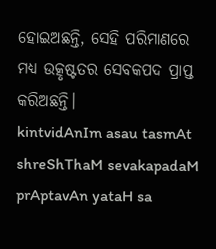ହୋଇଅଛନ୍ତି, ସେହି ପରିମାଣରେ ମଧ୍ୟ ଉତ୍କୃଷ୍ଟତର ସେବକପଦ ପ୍ରାପ୍ତ କରିଅଛନ୍ତି।
kintvidAnIm asau tasmAt shreShThaM sevakapadaM prAptavAn yataH sa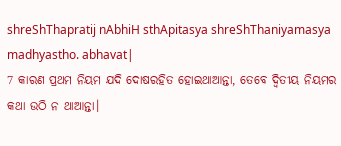shreShThapratij nAbhiH sthApitasya shreShThaniyamasya madhyastho. abhavat|
7 କାରଣ ପ୍ରଥମ ନିୟମ ଯଦି ଦୋଷରହିତ ହୋଇଥାଆନ୍ତା, ତେବେ ଦ୍ୱିତୀୟ ନିୟମର କଥା ଉଠି ନ ଥାଆନ୍ତା।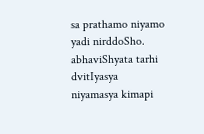sa prathamo niyamo yadi nirddoSho. abhaviShyata tarhi dvitIyasya niyamasya kimapi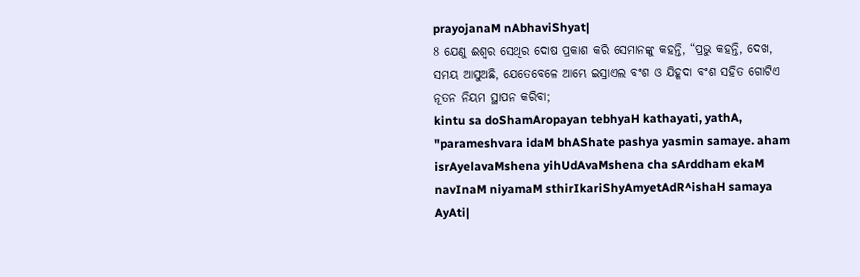prayojanaM nAbhaviShyat|
8 ଯେଣୁ ଈଶ୍ବର ସେଥିର ଦୋଷ ପ୍ରକାଶ କରି ସେମାନଙ୍କୁ କହନ୍ତି, “ପ୍ରଭୁ କହନ୍ତି, ଦେଖ, ସମୟ ଆସୁଅଛି, ଯେତେବେଳେ ଆମ୍ଭେ ଇସ୍ରାଏଲ ବଂଶ ଓ ଯିହୂଦା ବଂଶ ସହିତ ଗୋଟିଏ ନୂତନ ନିୟମ ସ୍ଥାପନ କରିବା;
kintu sa doShamAropayan tebhyaH kathayati, yathA, "parameshvara idaM bhAShate pashya yasmin samaye. aham isrAyelavaMshena yihUdAvaMshena cha sArddham ekaM navInaM niyamaM sthirIkariShyAmyetAdR^ishaH samaya AyAti|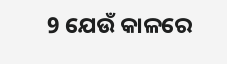9 ଯେଉଁ କାଳରେ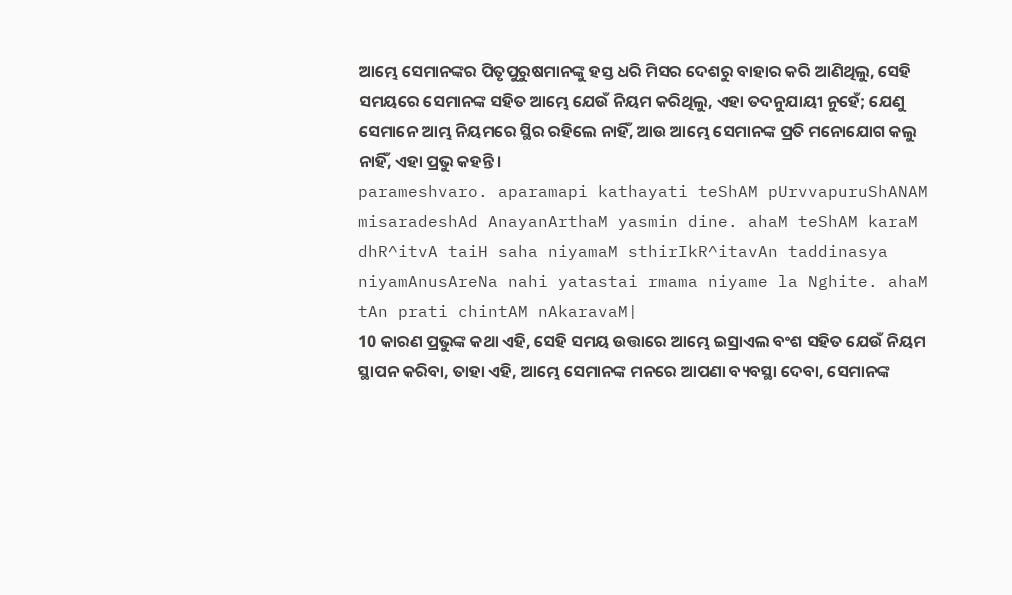ଆମ୍ଭେ ସେମାନଙ୍କର ପିତୃପୁରୁଷମାନଙ୍କୁ ହସ୍ତ ଧରି ମିସର ଦେଶରୁ ବାହାର କରି ଆଣିଥିଲୁ, ସେହି ସମୟରେ ସେମାନଙ୍କ ସହିତ ଆମ୍ଭେ ଯେଉଁ ନିୟମ କରିଥିଲୁ, ଏହା ତଦନୁଯାୟୀ ନୁହେଁ; ଯେଣୁ ସେମାନେ ଆମ୍ଭ ନିୟମରେ ସ୍ଥିର ରହିଲେ ନାହିଁ, ଆଉ ଆମ୍ଭେ ସେମାନଙ୍କ ପ୍ରତି ମନୋଯୋଗ କଲୁ ନାହିଁ, ଏହା ପ୍ରଭୁ କହନ୍ତି।
parameshvaro. aparamapi kathayati teShAM pUrvvapuruShANAM misaradeshAd AnayanArthaM yasmin dine. ahaM teShAM karaM dhR^itvA taiH saha niyamaM sthirIkR^itavAn taddinasya niyamAnusAreNa nahi yatastai rmama niyame la Nghite. ahaM tAn prati chintAM nAkaravaM|
10 କାରଣ ପ୍ରଭୁଙ୍କ କଥା ଏହି, ସେହି ସମୟ ଉତ୍ତାରେ ଆମ୍ଭେ ଇସ୍ରାଏଲ ବଂଶ ସହିତ ଯେଉଁ ନିୟମ ସ୍ଥାପନ କରିବା, ତାହା ଏହି, ଆମ୍ଭେ ସେମାନଙ୍କ ମନରେ ଆପଣା ବ୍ୟବସ୍ଥା ଦେବା, ସେମାନଙ୍କ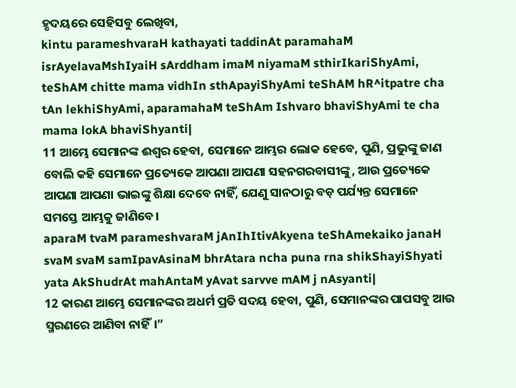ହୃଦୟରେ ସେହିସବୁ ଲେଖିବା,
kintu parameshvaraH kathayati taddinAt paramahaM isrAyelavaMshIyaiH sArddham imaM niyamaM sthirIkariShyAmi, teShAM chitte mama vidhIn sthApayiShyAmi teShAM hR^itpatre cha tAn lekhiShyAmi, aparamahaM teShAm Ishvaro bhaviShyAmi te cha mama lokA bhaviShyanti|
11 ଆମ୍ଭେ ସେମାନଙ୍କ ଈଶ୍ବର ହେବା, ସେମାନେ ଆମ୍ଭର ଲୋକ ହେବେ, ପୁଣି, ପ୍ରଭୁଙ୍କୁ ଜାଣ ବୋଲି କହି ସେମାନେ ପ୍ରତ୍ୟେକେ ଆପଣା ଆପଣା ସହନଗରବାସୀଙ୍କୁ, ଆଉ ପ୍ରତ୍ୟେକେ ଆପଣା ଆପଣା ଭାଇଙ୍କୁ ଶିକ୍ଷା ଦେବେ ନାହିଁ, ଯେଣୁ ସାନଠାରୁ ବଡ଼ ପର୍ଯ୍ୟନ୍ତ ସେମାନେ ସମସ୍ତେ ଆମ୍ଭକୁ ଜାଣିବେ।
aparaM tvaM parameshvaraM jAnIhItivAkyena teShAmekaiko janaH svaM svaM samIpavAsinaM bhrAtara ncha puna rna shikShayiShyati yata AkShudrAt mahAntaM yAvat sarvve mAM j nAsyanti|
12 କାରଣ ଆମ୍ଭେ ସେମାନଙ୍କର ଅଧର୍ମ ପ୍ରତି ସଦୟ ହେବା, ପୁଣି, ସେମାନଙ୍କର ପାପସବୁ ଆଉ ସ୍ମରଣରେ ଆଣିବା ନାହିଁ।”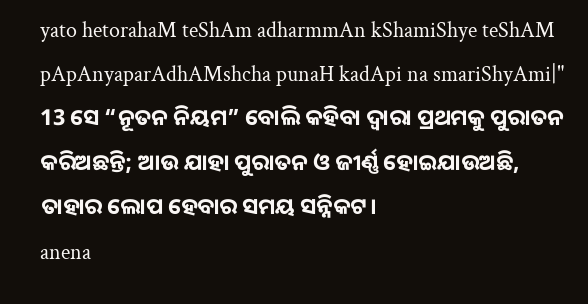yato hetorahaM teShAm adharmmAn kShamiShye teShAM pApAnyaparAdhAMshcha punaH kadApi na smariShyAmi|"
13 ସେ “ନୂତନ ନିୟମ” ବୋଲି କହିବା ଦ୍ୱାରା ପ୍ରଥମକୁ ପୁରାତନ କରିଅଛନ୍ତି; ଆଉ ଯାହା ପୁରାତନ ଓ ଜୀର୍ଣ୍ଣ ହୋଇଯାଉଅଛି, ତାହାର ଲୋପ ହେବାର ସମୟ ସନ୍ନିକଟ।
anena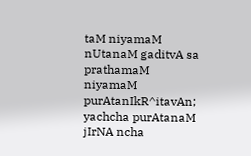taM niyamaM nUtanaM gaditvA sa prathamaM niyamaM purAtanIkR^itavAn; yachcha purAtanaM jIrNA ncha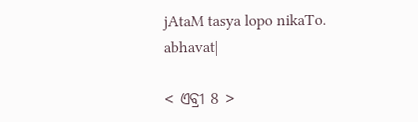jAtaM tasya lopo nikaTo. abhavat|

< ଏବ୍ରୀ 8 >